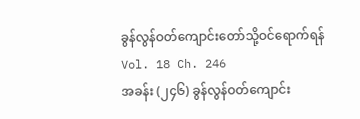ခွန်လွန်ဝတ်ကျောင်းတော်သို့ဝင်ရောက်ရန်
Vol. 18 Ch. 246
အခန်း (၂၄၆) ခွန်လွန်ဝတ်ကျောင်း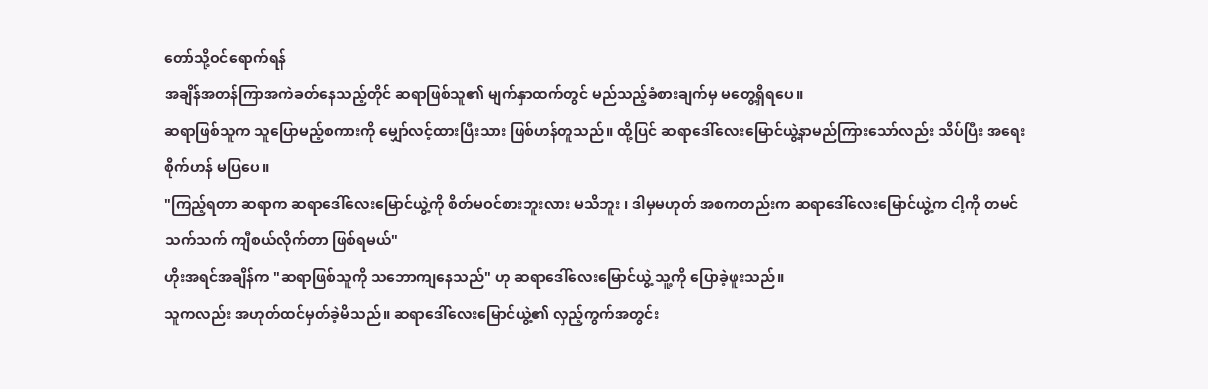တော်သို့ဝင်ရောက်ရန်
အချိန်အတန်ကြာအကဲခတ်နေသည့်တိုင် ဆရာဖြစ်သူ၏ မျက်နှာထက်တွင် မည်သည့်ခံစားချက်မှ မတွေ့ရှိရပေ။
ဆရာဖြစ်သူက သူပြောမည့်စကားကို မျှော်လင့်ထားပြီးသား ဖြစ်ဟန်တူသည်။ ထို့ပြင် ဆရာဒေါ်လေးမြောင်ယွဲ့နာမည်ကြားသော်လည်း သိပ်ပြီး အရေးစိုက်ဟန် မပြပေ။
"ကြည့်ရတာ ဆရာက ဆရာဒေါ်လေးမြောင်ယွဲ့ကို စိတ်မဝင်စားဘူးလား မသိဘူး ၊ ဒါမှမဟုတ် အစကတည်းက ဆရာဒေါ်လေးမြောင်ယွဲ့က ငါ့ကို တမင်သက်သက် ကျီစယ်လိုက်တာ ဖြစ်ရမယ်"
ဟိုးအရင်အချိန်က "ဆရာဖြစ်သူကို သဘောကျနေသည်" ဟု ဆရာဒေါ်လေးမြောင်ယွဲ့ သူ့ကို ပြောခဲ့ဖူးသည်။
သူကလည်း အဟုတ်ထင်မှတ်ခဲ့မိသည်။ ဆရာဒေါ်လေးမြောင်ယွဲ့၏ လှည့်ကွက်အတွင်း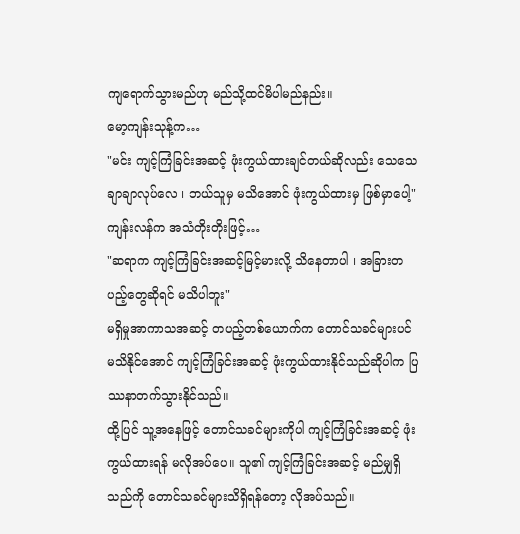ကျရောက်သွားမည်ဟု မည်သို့ထင်မိပါမည်နည်း။
မော့ကျန်းသုန့်က…
"မင်း ကျင့်ကြံခြင်းအဆင့် ဖုံးကွယ်ထားချင်တယ်ဆိုလည်း သေသေချာချာလုပ်လေ ၊ ဘယ်သူမှ မသိအောင် ဖုံးကွယ်ထားမှ ဖြစ်မှာပေါ့"
ကျန်းလန်က အသံတိုးတိုးဖြင့်…
"ဆရာက ကျင့်ကြံခြင်းအဆင့်မြင့်မားလို့ သိနေတာပါ ၊ အခြားတပည့်တွေဆိုရင် မသိပါဘူး"
မရှိမှုအာကာသအဆင့် တပည့်တစ်ယောက်က တောင်သခင်များပင် မသိနိုင်အောင် ကျင့်ကြံခြင်းအဆင့် ဖုံးကွယ်ထားနိုင်သည်ဆိုပါက ပြဿနာတက်သွားနိုင်သည်။
ထို့ပြင် သူ့အနေဖြင့် တောင်သခင်များကိုပါ ကျင့်ကြံခြင်းအဆင့် ဖုံးကွယ်ထားရန် မလိုအပ်ပေ။ သူ၏ ကျင့်ကြံခြင်းအဆင့် မည်မျှရှိသည်ကို တောင်သခင်များသိရှိရန်တော့ လိုအပ်သည်။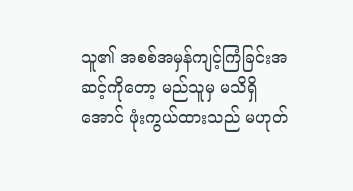သူ၏ အစစ်အမှန်ကျင့်ကြံခြင်းအဆင့်ကိုတော့ မည်သူမှ မသိရှိအောင် ဖုံးကွယ်ထားသည် မဟုတ်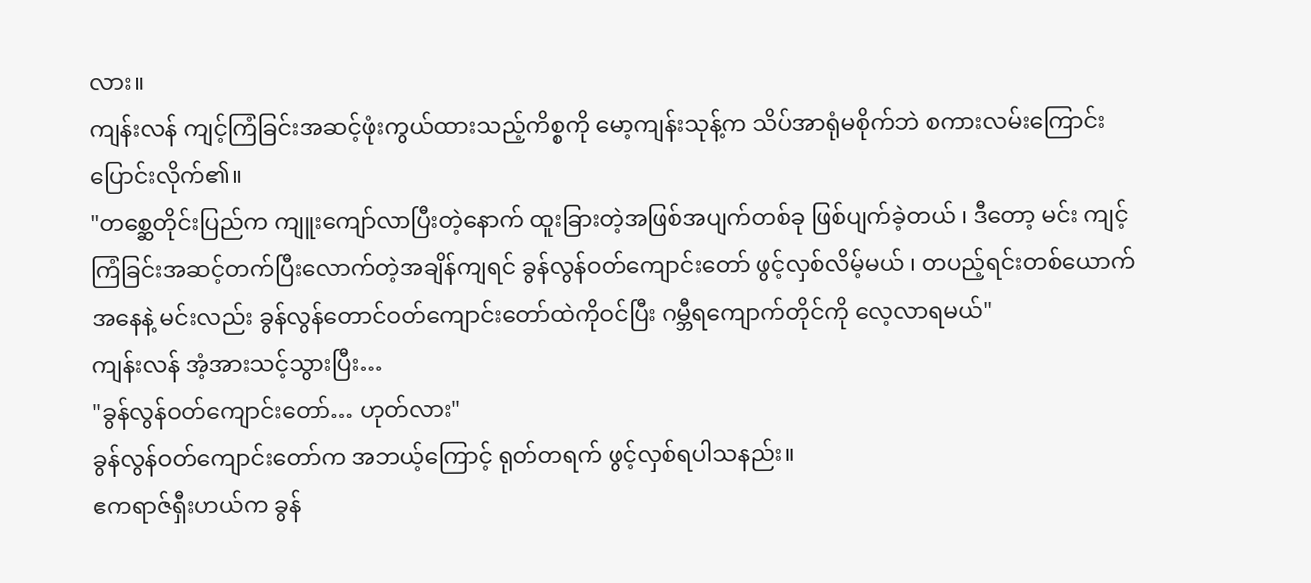လား။
ကျန်းလန် ကျင့်ကြံခြင်းအဆင့်ဖုံးကွယ်ထားသည့်ကိစ္စကို မော့ကျန်းသုန့်က သိပ်အာရုံမစိုက်ဘဲ စကားလမ်းကြောင်း ပြောင်းလိုက်၏။
"တစ္ဆေတိုင်းပြည်က ကျူးကျော်လာပြီးတဲ့နောက် ထူးခြားတဲ့အဖြစ်အပျက်တစ်ခု ဖြစ်ပျက်ခဲ့တယ် ၊ ဒီတော့ မင်း ကျင့်ကြံခြင်းအဆင့်တက်ပြီးလောက်တဲ့အချိန်ကျရင် ခွန်လွန်ဝတ်ကျောင်းတော် ဖွင့်လှစ်လိမ့်မယ် ၊ တပည့်ရင်းတစ်ယောက်အနေနဲ့ မင်းလည်း ခွန်လွန်တောင်ဝတ်ကျောင်းတော်ထဲကိုဝင်ပြီး ဂမ္ဘီရကျောက်တိုင်ကို လေ့လာရမယ်"
ကျန်းလန် အံ့အားသင့်သွားပြီး…
"ခွန်လွန်ဝတ်ကျောင်းတော်… ဟုတ်လား"
ခွန်လွန်ဝတ်ကျောင်းတော်က အဘယ့်ကြောင့် ရုတ်တရက် ဖွင့်လှစ်ရပါသနည်း။
ဧကရာဇ်ရှီးဟယ်က ခွန်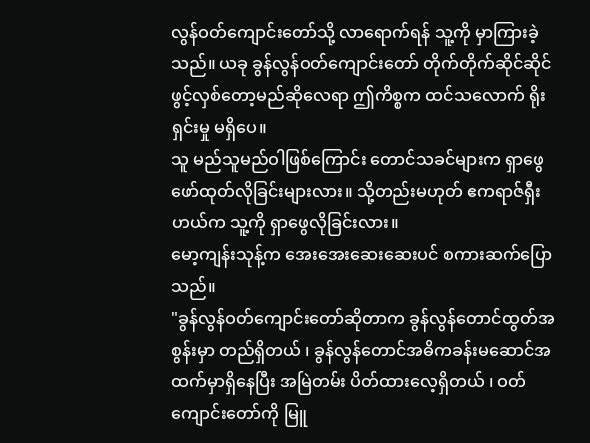လွန်ဝတ်ကျောင်းတော်သို့ လာရောက်ရန် သူ့ကို မှာကြားခဲ့သည်။ ယခု ခွန်လွန်ဝတ်ကျောင်းတော် တိုက်တိုက်ဆိုင်ဆိုင် ဖွင့်လှစ်တော့မည်ဆိုလေရာ ဤကိစ္စက ထင်သလောက် ရိုးရှင်းမှု မရှိပေ။
သူ မည်သူမည်ဝါဖြစ်ကြောင်း တောင်သခင်များက ရှာဖွေဖော်ထုတ်လိုခြင်းများလား။ သို့တည်းမဟုတ် ဧကရာဇ်ရှီးဟယ်က သူ့ကို ရှာဖွေလိုခြင်းလား။
မော့ကျန်းသုန့်က အေးအေးဆေးဆေးပင် စကားဆက်ပြောသည်။
"ခွန်လွန်ဝတ်ကျောင်းတော်ဆိုတာက ခွန်လွန်တောင်ထွတ်အစွန်းမှာ တည်ရှိတယ် ၊ ခွန်လွန်တောင်အဓိကခန်းမဆောင်အထက်မှာရှိနေပြီး အမြဲတမ်း ပိတ်ထားလေ့ရှိတယ် ၊ ဝတ်ကျောင်းတော်ကို မြူ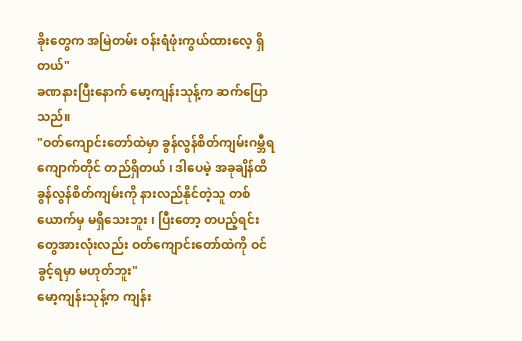ခိုးတွေက အမြဲတမ်း ဝန်းရံဖုံးကွယ်ထားလေ့ ရှိတယ်"
ခဏနားပြီးနောက် မော့ကျန်းသုန့်က ဆက်ပြောသည်။
"ဝတ်ကျောင်းတော်ထဲမှာ ခွန်လွန်စိတ်ကျမ်းဂမ္ဘီရကျောက်တိုင် တည်ရှိတယ် ၊ ဒါပေမဲ့ အခုချိန်ထိ ခွန်လွန်စိတ်ကျမ်းကို နားလည်နိုင်တဲ့သူ တစ်ယောက်မှ မရှိသေးဘူး ၊ ပြီးတော့ တပည့်ရင်းတွေအားလုံးလည်း ဝတ်ကျောင်းတော်ထဲကို ဝင်ခွင့်ရမှာ မဟုတ်ဘူး"
မော့ကျန်းသုန့်က ကျန်း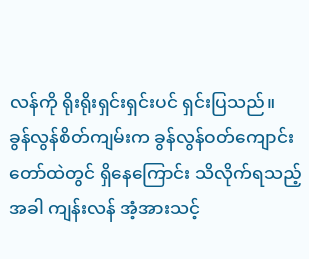လန်ကို ရိုးရိုးရှင်းရှင်းပင် ရှင်းပြသည်။
ခွန်လွန်စိတ်ကျမ်းက ခွန်လွန်ဝတ်ကျောင်းတော်ထဲတွင် ရှိနေကြောင်း သိလိုက်ရသည့်အခါ ကျန်းလန် အံ့အားသင့်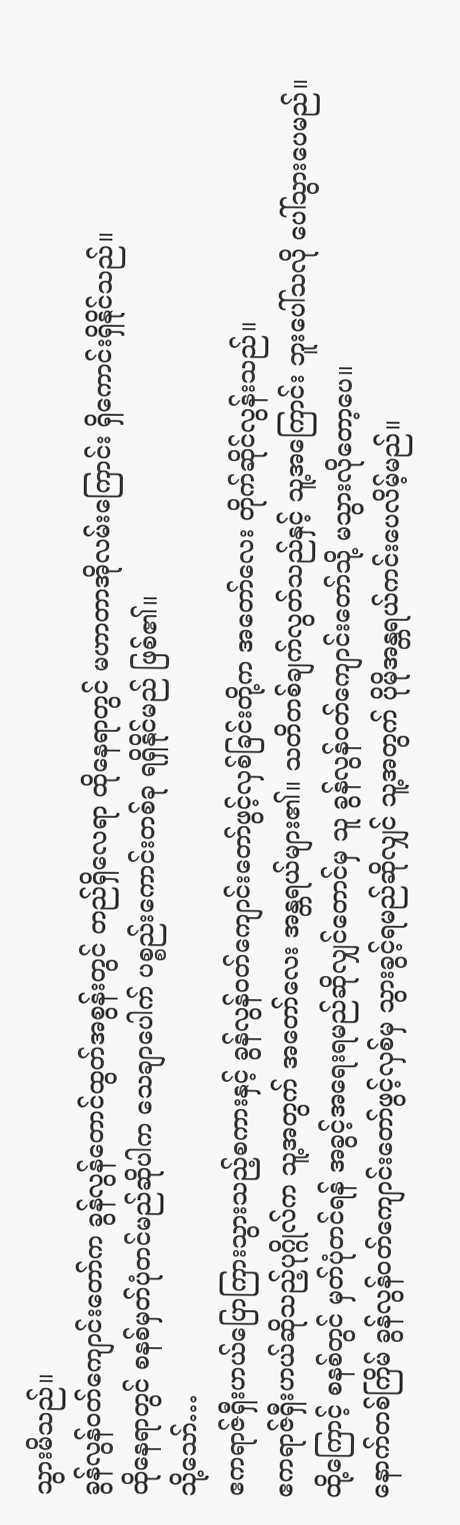သွားမိသည်။
ခွန်လွန်ဝတ်ကျောင်းတော်က ခွန်လွန်တောင်ထွတ်အစွန်းတွင် တည်ရှိလေရာ ထိုနေရာတွင် မဟာတာအိုလမ်းကြောင်း ရှိကောင်းရှိနိုင်သည်။
ထိုနေရာတွင် စနစ်မှတ်ပုံတင်မည်ဆိုပါက သေချာပေါက် ပစ္စည်းကောင်းတစ်ခု ရရှိနိုင်မည် ဖြစ်၏။
သို့သော်…
ဧကရာဇ်ရှီးဟယ်ပြောကြားသွားသည့်စကားနှင့် ခွန်လွန်ဝတ်ကျောင်းတော်ဖွင့်လှစ်ခြင်းတို့က အတော်လေး တိုက်ဆိုင်လွန်းသည်။
ဧကရာဇ်ရှီးဟယ်ဆိုသည့်ပုဂ္ဂိုလ်က သူ့အတွက် အတော်လေး အန္တရယ်များ၏။ သတိတစ်ချက်လွတ်သည်နှင့် သူ့အကြောင်း ဘူးပေါ်သလို ပေါ်သွားပေမည်။
ထို့ကြောင့် စနစ်တွင် မှတ်ပုံတင်ရန် အခွင့်အရေးရမည်ဆိုလျှင်တောင်မှ သူ ခွန်လွန်ဝတ်ကျောင်းတော်သို့ မသွားလိုတော့ပေ။
နောက်တစ်ကြိမ် ခွန်လွန်ဝတ်ကျောင်းတော်ဖွင့်လှစ်မှ သွားခွင့်ရမည်ဆိုလျှင် သူ့အတွက် ပိုမိုအန္တရယ်ကင်းပေလိမ့်မည်။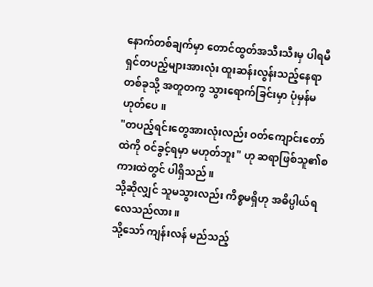နောက်တစ်ချက်မှာ တောင်ထွတ်အသီးသီးမှ ပါရမီရှင်တပည့်များအားလုံး ထူးဆန်းလွန်းသည့်နေရာတစ်ခုသို့ အတူတကွ သွားရောက်ခြင်းမှာ ပုံမှန်မဟုတ်ပေ။
"တပည့်ရင်းတွေအားလုံးလည်း ဝတ်ကျောင်းတော်ထဲကို ဝင်ခွင့်ရမှာ မဟုတ်ဘူး" ဟု ဆရာဖြစ်သူ၏စကားထဲတွင် ပါရှိသည်။
သို့ဆိုလျှင် သူမသွားလည်း ကိစ္စမရှိဟု အဓိပ္ပါယ်ရလေသည်လား။
သို့သော် ကျန်းလန် မည်သည့်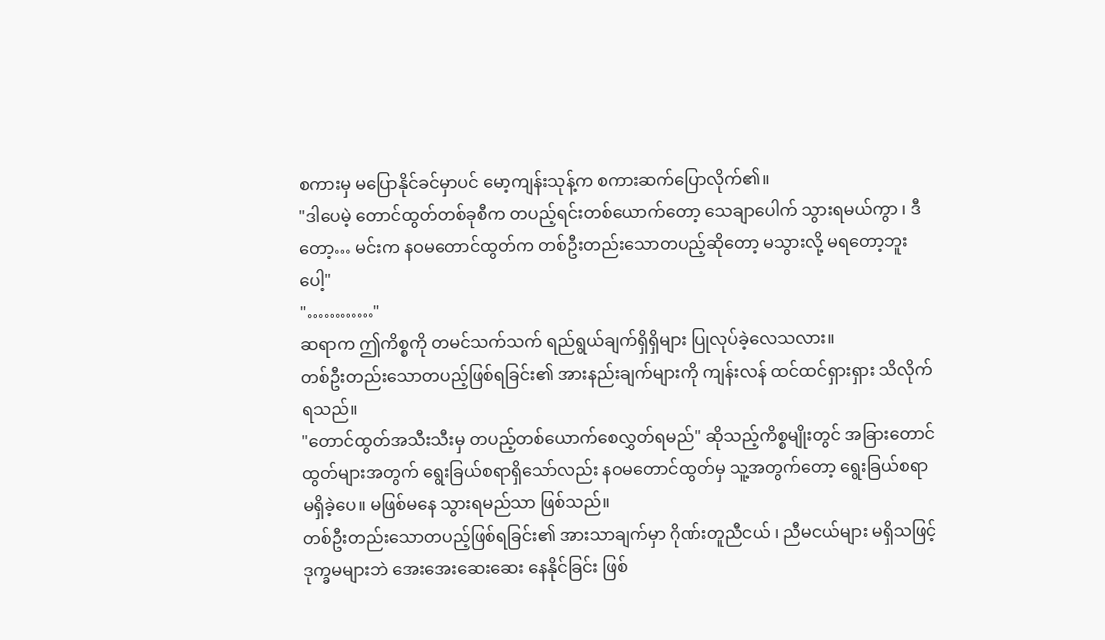စကားမှ မပြောနိုင်ခင်မှာပင် မော့ကျန်းသုန့်က စကားဆက်ပြောလိုက်၏။
"ဒါပေမဲ့ တောင်ထွတ်တစ်ခုစီက တပည့်ရင်းတစ်ယောက်တော့ သေချာပေါက် သွားရမယ်ကွာ ၊ ဒီတော့… မင်းက နဝမတောင်ထွတ်က တစ်ဦးတည်းသောတပည့်ဆိုတော့ မသွားလို့ မရတော့ဘူးပေါ့"
"…………"
ဆရာက ဤကိစ္စကို တမင်သက်သက် ရည်ရွယ်ချက်ရှိရှိများ ပြုလုပ်ခဲ့လေသလား။
တစ်ဦးတည်းသောတပည့်ဖြစ်ရခြင်း၏ အားနည်းချက်များကို ကျန်းလန် ထင်ထင်ရှားရှား သိလိုက်ရသည်။
"တောင်ထွတ်အသီးသီးမှ တပည့်တစ်ယောက်စေလွှတ်ရမည်" ဆိုသည့်ကိစ္စမျိုးတွင် အခြားတောင်ထွတ်များအတွက် ရွေးခြယ်စရာရှိသော်လည်း နဝမတောင်ထွတ်မှ သူ့အတွက်တော့ ရွေးခြယ်စရာ မရှိခဲ့ပေ။ မဖြစ်မနေ သွားရမည်သာ ဖြစ်သည်။
တစ်ဦးတည်းသောတပည့်ဖြစ်ရခြင်း၏ အားသာချက်မှာ ဂိုဏ်းတူညီငယ် ၊ ညီမငယ်များ မရှိသဖြင့် ဒုက္ခမများဘဲ အေးအေးဆေးဆေး နေနိုင်ခြင်း ဖြစ်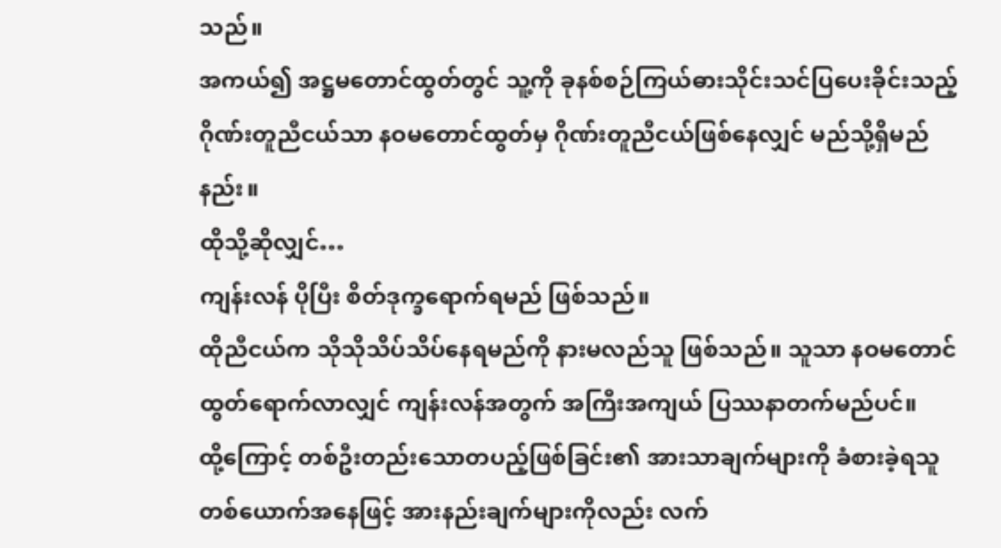သည်။
အကယ်၍ အဋ္ဌမတောင်ထွတ်တွင် သူ့ကို ခုနစ်စဉ်ကြယ်ဓားသိုင်းသင်ပြပေးခိုင်းသည့် ဂိုဏ်းတူညီငယ်သာ နဝမတောင်ထွတ်မှ ဂိုဏ်းတူညီငယ်ဖြစ်နေလျှင် မည်သို့ရှိမည်နည်း။
ထိုသို့ဆိုလျှင်…
ကျန်းလန် ပိုပြီး စိတ်ဒုက္ခရောက်ရမည် ဖြစ်သည်။
ထိုညီငယ်က သိုသိုသိပ်သိပ်နေရမည်ကို နားမလည်သူ ဖြစ်သည်။ သူသာ နဝမတောင်ထွတ်ရောက်လာလျှင် ကျန်းလန်အတွက် အကြီးအကျယ် ပြဿနာတက်မည်ပင်။
ထို့ကြောင့် တစ်ဦးတည်းသောတပည့်ဖြစ်ခြင်း၏ အားသာချက်များကို ခံစားခဲ့ရသူတစ်ယောက်အနေဖြင့် အားနည်းချက်များကိုလည်း လက်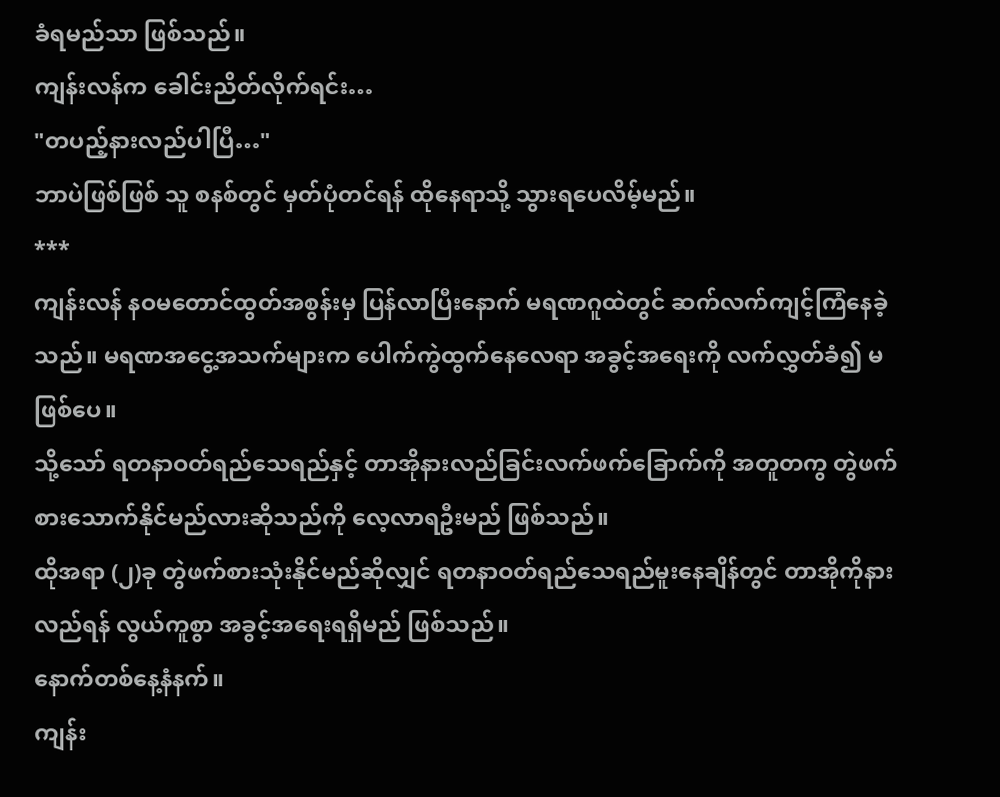ခံရမည်သာ ဖြစ်သည်။
ကျန်းလန်က ခေါင်းညိတ်လိုက်ရင်း…
"တပည့်နားလည်ပါပြီ…"
ဘာပဲဖြစ်ဖြစ် သူ စနစ်တွင် မှတ်ပုံတင်ရန် ထိုနေရာသို့ သွားရပေလိမ့်မည်။
***
ကျန်းလန် နဝမတောင်ထွတ်အစွန်းမှ ပြန်လာပြီးနောက် မရဏဂူထဲတွင် ဆက်လက်ကျင့်ကြံနေခဲ့သည်။ မရဏအငွေ့အသက်များက ပေါက်ကွဲထွက်နေလေရာ အခွင့်အရေးကို လက်လွှတ်ခံ၍ မဖြစ်ပေ။
သို့သော် ရတနာဝတ်ရည်သေရည်နှင့် တာအိုနားလည်ခြင်းလက်ဖက်ခြောက်ကို အတူတကွ တွဲဖက်စားသောက်နိုင်မည်လားဆိုသည်ကို လေ့လာရဦးမည် ဖြစ်သည်။
ထိုအရာ (၂)ခု တွဲဖက်စားသုံးနိုင်မည်ဆိုလျှင် ရတနာဝတ်ရည်သေရည်မူးနေချိန်တွင် တာအိုကိုနားလည်ရန် လွယ်ကူစွာ အခွင့်အရေးရရှိမည် ဖြစ်သည်။
နောက်တစ်နေ့နံနက်။
ကျန်း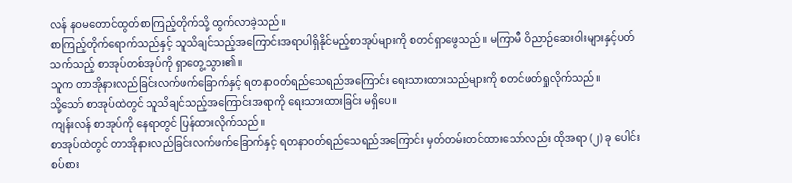လန် နဝမတောင်ထွတ်စာကြည့်တိုက်သို့ ထွက်လာခဲ့သည်။
စာကြည့်တိုက်ရောက်သည်နှင့် သူသိချင်သည့်အကြောင်းအရာပါရှိနိုင်မည့်စာအုပ်များကို စတင်ရှာဖွေသည်။ မကြာမီ ဝိညာဉ်ဆေးဝါးများနှင့်ပတ်သက်သည့် စာအုပ်တစ်အုပ်ကို ရှာတွေ့သွား၏။
သူက တာအိုနားလည်ခြင်းလက်ဖက်ခြောက်နှင့် ရတနာဝတ်ရည်သေရည်အကြောင်း ရေးသားထားသည်များကို စတင်ဖတ်ရှုလိုက်သည်။
သို့သော် စာအုပ်ထဲတွင် သူသိချင်သည့်အကြောင်းအရာကို ရေးသားထားခြင်း မရှိပေ။
ကျန်းလန် စာအုပ်ကို နေရာတွင် ပြန်ထားလိုက်သည်။
စာအုပ်ထဲတွင် တာအိုနားလည်ခြင်းလက်ဖက်ခြောက်နှင့် ရတနာဝတ်ရည်သေရည်အကြောင်း မှတ်တမ်းတင်ထားသော်လည်း ထိုအရာ (၂) ခု ပေါင်းစပ်စား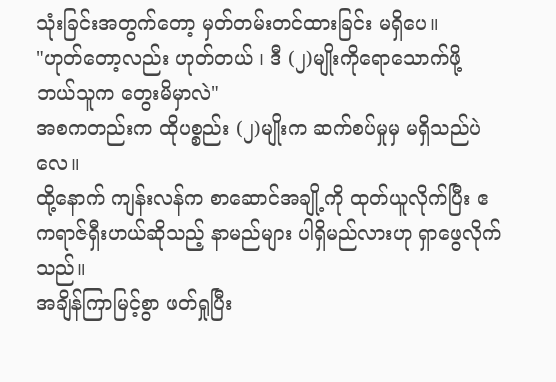သုံးခြင်းအတွက်တော့ မှတ်တမ်းတင်ထားခြင်း မရှိပေ။
"ဟုတ်တော့လည်း ဟုတ်တယ် ၊ ဒီ (၂)မျိုးကိုရောသောက်ဖို့ ဘယ်သူက တွေးမိမှာလဲ"
အစကတည်းက ထိုပစ္စည်း (၂)မျိုးက ဆက်စပ်မှုမှ မရှိသည်ပဲလေ။
ထို့နောက် ကျန်းလန်က စာဆောင်အချို့ကို ထုတ်ယူလိုက်ပြီး ဧကရာဇ်ရှီးဟယ်ဆိုသည့် နာမည်များ ပါရှိမည်လားဟု ရှာဖွေလိုက်သည်။
အချိန်ကြာမြင့်စွာ ဖတ်ရှုပြီး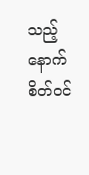သည့်နောက် စိတ်ဝင်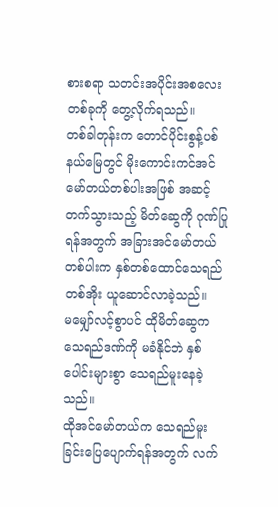စားစရာ သတင်းအပိုင်းအစလေးတစ်ခုကို တွေ့လိုက်ရသည်။
တစ်ခါတုန်းက တောင်ပိုင်းစွန့်ပစ်နယ်မြေတွင် မိုးကောင်းကင်အင်မော်တယ်တစ်ပါးအဖြစ် အဆင့်တက်သွားသည့် မိတ်ဆွေကို ဂုဏ်ပြုရန်အတွက် အခြားအင်မော်တယ်တစ်ပါးက နှစ်တစ်ထောင်သေရည်တစ်အိုး ယူဆောင်လာခဲ့သည်။
မမျှော်လင့်စွာပင် ထိုမိတ်ဆွေက သေရည်ဒဏ်ကို မခံနိုင်ဘဲ နှစ်ပေါင်းများစွာ သေရည်မူးနေခဲ့သည်။
ထိုအင်မော်တယ်က သေရည်မူးခြင်းပြေပျောက်ရန်အတွက် လက်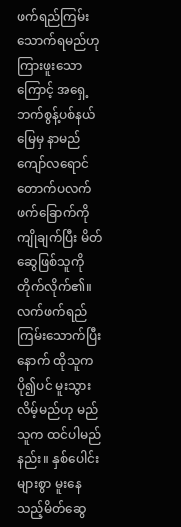ဖက်ရည်ကြမ်းသောက်ရမည်ဟု ကြားဖူးသောကြောင့် အရှေ့ဘက်စွန့်ပစ်နယ်မြေမှ နာမည်ကျော်လရောင်တောက်ပလက်ဖက်ခြောက်ကို ကျိုချက်ပြီး မိတ်ဆွေဖြစ်သူကို တိုက်လိုက်၏။
လက်ဖက်ရည်ကြမ်းသောက်ပြီးနောက် ထိုသူက ပို၍ပင် မူးသွားလိမ့်မည်ဟု မည်သူက ထင်ပါမည်နည်း။ နှစ်ပေါင်းများစွာ မူးနေသည့်မိတ်ဆွေ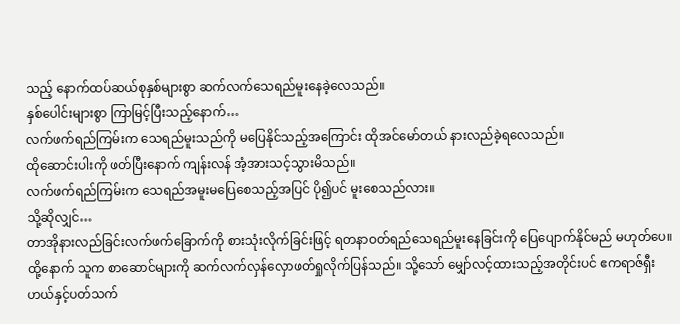သည့် နောက်ထပ်ဆယ်စုနှစ်များစွာ ဆက်လက်သေရည်မူးနေခဲ့လေသည်။
နှစ်ပေါင်းများစွာ ကြာမြင့်ပြီးသည့်နောက်…
လက်ဖက်ရည်ကြမ်းက သေရည်မူးသည်ကို မပြေနိုင်သည့်အကြောင်း ထိုအင်မော်တယ် နားလည်ခဲ့ရလေသည်။
ထိုဆောင်းပါးကို ဖတ်ပြီးနောက် ကျန်းလန် အံ့အားသင့်သွားမိသည်။
လက်ဖက်ရည်ကြမ်းက သေရည်အမူးမပြေစေသည့်အပြင် ပို၍ပင် မူးစေသည်လား။
သို့ဆိုလျှင်…
တာအိုနားလည်ခြင်းလက်ဖက်ခြောက်ကို စားသုံးလိုက်ခြင်းဖြင့် ရတနာဝတ်ရည်သေရည်မူးနေခြင်းကို ပြေပျောက်နိုင်မည် မဟုတ်ပေ။
ထို့နောက် သူက စာဆောင်များကို ဆက်လက်လှန်လှောဖတ်ရှုလိုက်ပြန်သည်။ သို့သော် မျှော်လင့်ထားသည့်အတိုင်းပင် ဧကရာဇ်ရှီးဟယ်နှင့်ပတ်သက်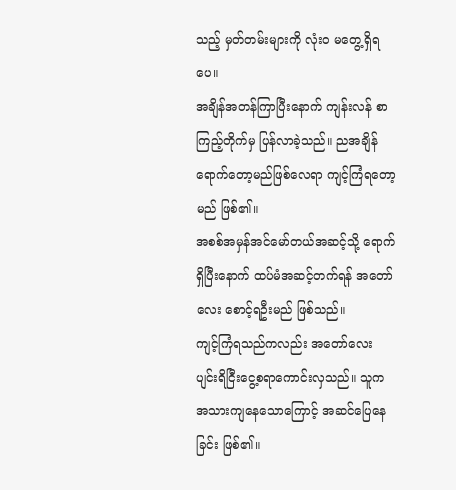သည့် မှတ်တမ်းများကို လုံး၀ မတွေ့ရှိရပေ။
အချိန်အတန်ကြာပြီးနောက် ကျန်းလန် စာကြည့်တိုက်မှ ပြန်လာခဲ့သည်။ ညအချိန်ရောက်တော့မည်ဖြစ်လေရာ ကျင့်ကြံရတော့မည် ဖြစ်၏။
အစစ်အမှန်အင်မော်တယ်အဆင့်သို့ ရောက်ရှိပြီးနောက် ထပ်မံအဆင့်တက်ရန် အတော်လေး စောင့်ရဦးမည် ဖြစ်သည်။
ကျင့်ကြံရသည်ကလည်း အတော်လေး ပျင်းရိငြီးငွေ့စရာကောင်းလှသည်။ သူက အသားကျနေသောကြောင့် အဆင်ပြေနေခြင်း ဖြစ်၏။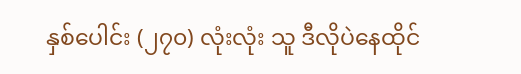နှစ်ပေါင်း (၂၇၀) လုံးလုံး သူ ဒီလိုပဲနေထိုင်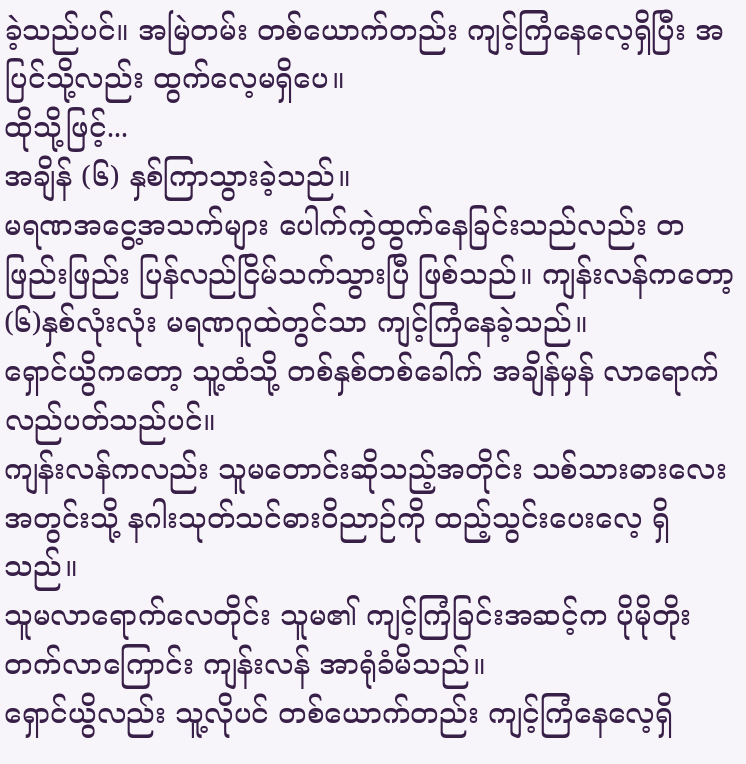ခဲ့သည်ပင်။ အမြဲတမ်း တစ်ယောက်တည်း ကျင့်ကြံနေလေ့ရှိပြီး အပြင်သို့လည်း ထွက်လေ့မရှိပေ။
ထိုသို့ဖြင့်...
အချိန် (၆) နှစ်ကြာသွားခဲ့သည်။
မရဏအငွေ့အသက်များ ပေါက်ကွဲထွက်နေခြင်းသည်လည်း တဖြည်းဖြည်း ပြန်လည်ငြိမ်သက်သွားပြီ ဖြစ်သည်။ ကျန်းလန်ကတော့ (၆)နှစ်လုံးလုံး မရဏဂူထဲတွင်သာ ကျင့်ကြံနေခဲ့သည်။
ရှောင်ယွိကတော့ သူ့ထံသို့ တစ်နှစ်တစ်ခေါက် အချိန်မှန် လာရောက်လည်ပတ်သည်ပင်။
ကျန်းလန်ကလည်း သူမတောင်းဆိုသည့်အတိုင်း သစ်သားဓားလေးအတွင်းသို့ နဂါးသုတ်သင်ဓားဝိညာဉ်ကို ထည့်သွင်းပေးလေ့ ရှိသည်။
သူမလာရောက်လေတိုင်း သူမ၏ ကျင့်ကြံခြင်းအဆင့်က ပိုမိုတိုးတက်လာကြောင်း ကျန်းလန် အာရုံခံမိသည်။
ရှောင်ယွိလည်း သူ့လိုပင် တစ်ယောက်တည်း ကျင့်ကြံနေလေ့ရှိ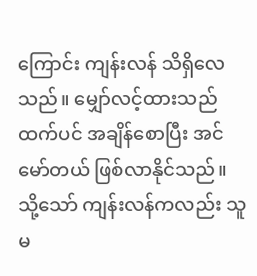ကြောင်း ကျန်းလန် သိရှိလေသည်။ မျှော်လင့်ထားသည်ထက်ပင် အချိန်စောပြီး အင်မော်တယ် ဖြစ်လာနိုင်သည်။
သို့သော် ကျန်းလန်ကလည်း သူမ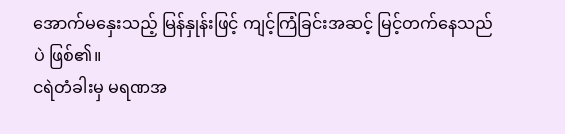အောက်မနှေးသည့် မြန်နှုန်းဖြင့် ကျင့်ကြံခြင်းအဆင့် မြင့်တက်နေသည်ပဲ ဖြစ်၏။
ငရဲတံခါးမှ မရဏအ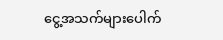ငွေ့အသက်များပေါက်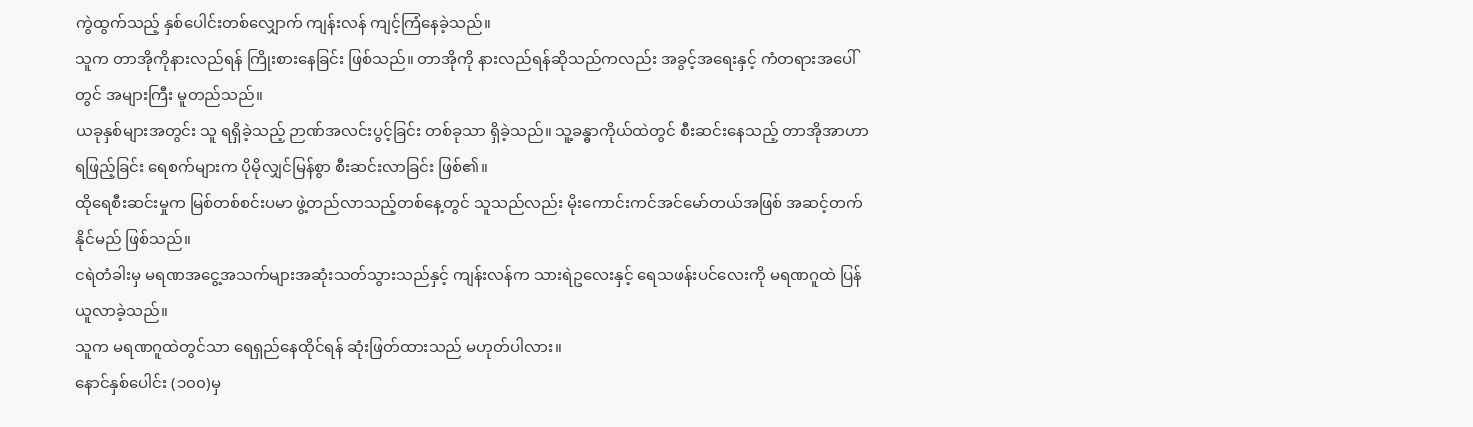ကွဲထွက်သည့် နှစ်ပေါင်းတစ်လျှောက် ကျန်းလန် ကျင့်ကြံနေခဲ့သည်။
သူက တာအိုကိုနားလည်ရန် ကြိုးစားနေခြင်း ဖြစ်သည်။ တာအိုကို နားလည်ရန်ဆိုသည်ကလည်း အခွင့်အရေးနှင့် ကံတရားအပေါ်တွင် အများကြီး မူတည်သည်။
ယခုနှစ်များအတွင်း သူ ရရှိခဲ့သည့် ဉာဏ်အလင်းပွင့်ခြင်း တစ်ခုသာ ရှိခဲ့သည်။ သူ့ခန္ဓာကိုယ်ထဲတွင် စီးဆင်းနေသည့် တာအိုအာဟာရဖြည့်ခြင်း ရေစက်များက ပိုမိုလျှင်မြန်စွာ စီးဆင်းလာခြင်း ဖြစ်၏။
ထိုရေစီးဆင်းမှုက မြစ်တစ်စင်းပမာ ဖွဲ့တည်လာသည့်တစ်နေ့တွင် သူသည်လည်း မိုးကောင်းကင်အင်မော်တယ်အဖြစ် အဆင့်တက်နိုင်မည် ဖြစ်သည်။
ငရဲတံခါးမှ မရဏအငွေ့အသက်များအဆုံးသတ်သွားသည်နှင့် ကျန်းလန်က သားရဲဥလေးနှင့် ရေသဖန်းပင်လေးကို မရဏဂူထဲ ပြန်ယူလာခဲ့သည်။
သူက မရဏဂူထဲတွင်သာ ရေရှည်နေထိုင်ရန် ဆုံးဖြတ်ထားသည် မဟုတ်ပါလား။
နောင်နှစ်ပေါင်း (၁၀၀)မှ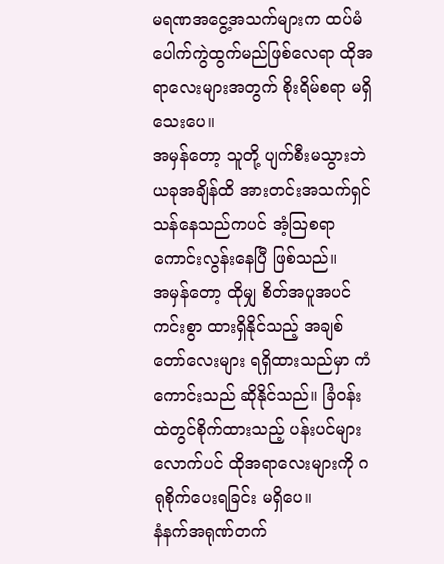မရဏအငွေ့အသက်များက ထပ်မံပေါက်ကွဲထွက်မည်ဖြစ်လေရာ ထိုအရာလေးများအတွက် စိုးရိမ်စရာ မရှိသေးပေ။
အမှန်တော့ သူတို့ ပျက်စီးမသွားဘဲ ယခုအချိန်ထိ အားတင်းအသက်ရှင်သန်နေသည်ကပင် အံ့သြစရာကောင်းလွန်းနေပြီ ဖြစ်သည်။
အမှန်တော့ ထိုမျှ စိတ်အပူအပင်ကင်းစွာ ထားရှိနိုင်သည့် အချစ်တော်လေးများ ရရှိထားသည်မှာ ကံကောင်းသည် ဆိုနိုင်သည်။ ခြံဝန်းထဲတွင်စိုက်ထားသည့် ပန်းပင်များလောက်ပင် ထိုအရာလေးများကို ဂရုစိုက်ပေးရခြင်း မရှိပေ။
နံနက်အရုဏ်တက်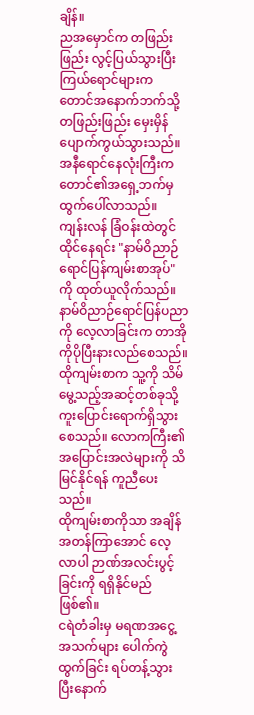ချိန်။
ညအမှောင်က တဖြည်းဖြည်း လွင့်ပြယ်သွားပြီး ကြယ်ရောင်များက တောင်အနောက်ဘက်သို့ တဖြည်းဖြည်း မှေးမှိန်ပျောက်ကွယ်သွားသည်။
အနီရောင်နေလုံးကြီးက တောင်၏အရှေ့ဘက်မှ ထွက်ပေါ်လာသည်။
ကျန်းလန် ခြံဝန်းထဲတွင် ထိုင်နေရင်း "နာမ်ဝိညာဉ်ရောင်ပြန်ကျမ်းစာအုပ်" ကို ထုတ်ယူလိုက်သည်။ နာမ်ဝိညာဉ်ရောင်ပြန်ပညာကို လေ့လာခြင်းက တာအိုကိုပိုပြီးနားလည်စေသည်။
ထိုကျမ်းစာက သူ့ကို သိမ်မွေ့သည့်အဆင့်တစ်ခုသို့ ကူးပြောင်းရောက်ရှိသွားစေသည်။ လောကကြီး၏ အပြောင်းအလဲများကို သိမြင်နိုင်ရန် ကူညီပေးသည်။
ထိုကျမ်းစာကိုသာ အချိန်အတန်ကြာအောင် လေ့လာပါ ဉာဏ်အလင်းပွင့်ခြင်းကို ရရှိနိုင်မည် ဖြစ်၏။
ငရဲတံခါးမှ မရဏအငွေ့အသက်များ ပေါက်ကွဲထွက်ခြင်း ရပ်တန့်သွားပြီးနောက်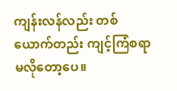ကျန်းလန်လည်း တစ်ယောက်တည်း ကျင့်ကြံစရာ မလိုတော့ပေ။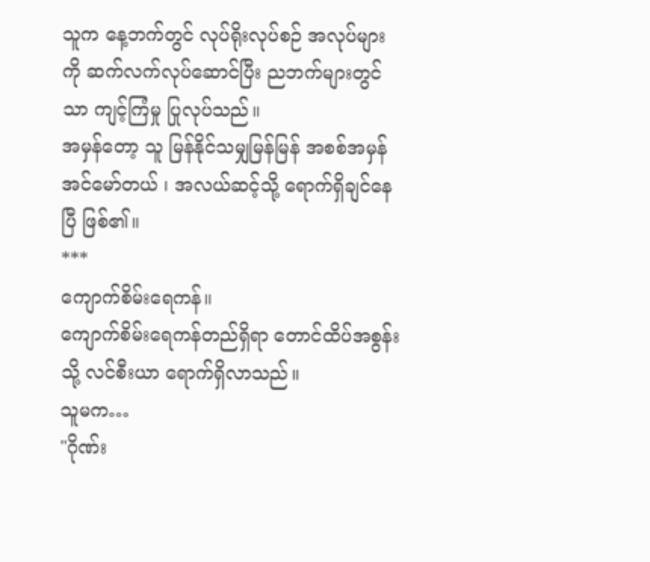သူက နေ့ဘက်တွင် လုပ်ရိုးလုပ်စဉ် အလုပ်များကို ဆက်လက်လုပ်ဆောင်ပြီး ညဘက်များတွင်သာ ကျင့်ကြံမှု ပြုလုပ်သည်။
အမှန်တော့ သူ မြန်နိုင်သမျှမြန်မြန် အစစ်အမှန်အင်မော်တယ် ၊ အလယ်ဆင့်သို့ ရောက်ရှိချင်နေပြီ ဖြစ်၏။
***
ကျောက်စိမ်းရေကန်။
ကျောက်စိမ်းရေကန်တည်ရှိရာ တောင်ထိပ်အစွန်းသို့ လင်စီးယာ ရောက်ရှိလာသည်။
သူမက…
"ဂိုဏ်း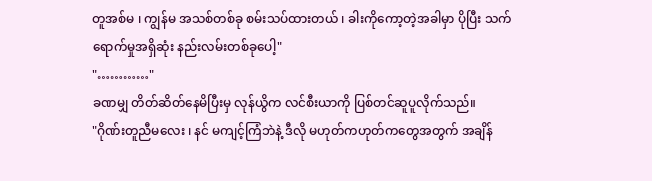တူအစ်မ ၊ ကျွန်မ အသစ်တစ်ခု စမ်းသပ်ထားတယ် ၊ ခါးကိုကော့တဲ့အခါမှာ ပိုပြီး သက်ရောက်မှုအရှိဆုံး နည်းလမ်းတစ်ခုပေါ့"
"…………"
ခဏမျှ တိတ်ဆိတ်နေမိပြီးမှ လုန်ယွိက လင်စီးယာကို ပြစ်တင်ဆူပူလိုက်သည်။
"ဂိုဏ်းတူညီမလေး ၊ နင် မကျင့်ကြံဘဲနဲ့ ဒီလို မဟုတ်ကဟုတ်ကတွေအတွက် အချိန်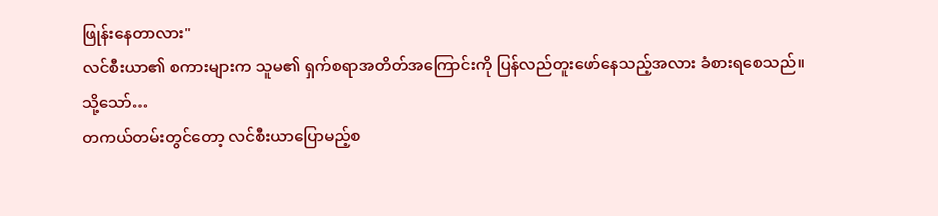ဖြုန်းနေတာလား"
လင်စီးယာ၏ စကားများက သူမ၏ ရှက်စရာအတိတ်အကြောင်းကို ပြန်လည်တူးဖော်နေသည့်အလား ခံစားရစေသည်။
သို့သော်…
တကယ်တမ်းတွင်တော့ လင်စီးယာပြောမည့်စ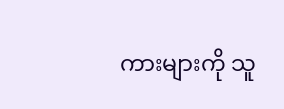ကားများကို သူ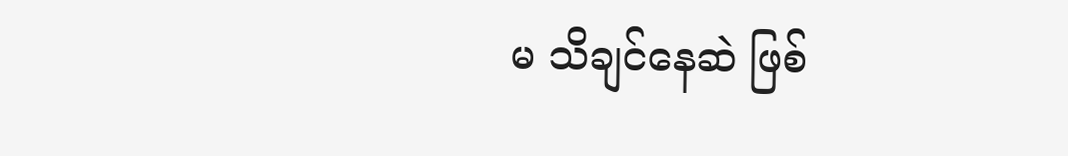မ သိချင်နေဆဲ ဖြစ်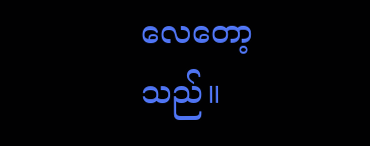လေတော့သည်။